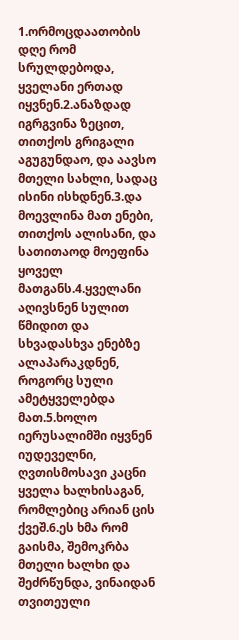1.ორმოცდაათობის დღე რომ სრულდებოდა, ყველანი ერთად იყვნენ.2.ანაზდად იგრგვინა ზეცით, თითქოს გრიგალი აგუგუნდაო, და აავსო მთელი სახლი, სადაც ისინი ისხდნენ.3.და მოევლინა მათ ენები, თითქოს ალისანი, და სათითაოდ მოეფინა ყოველ მათგანს.4.ყველანი აღივსნენ სულით წმიდით და სხვადასხვა ენებზე ალაპარაკდნენ, როგორც სული ამეტყველებდა მათ.5.ხოლო იერუსალიმში იყვნენ იუდეველნი, ღვთისმოსავი კაცნი ყველა ხალხისაგან, რომლებიც არიან ცის ქვეშ.6.ეს ხმა რომ გაისმა, შემოკრბა მთელი ხალხი და შეძრწუნდა, ვინაიდან თვითეული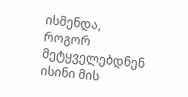ისმენდა, როგორ მეტყველებდნენ ისინი მის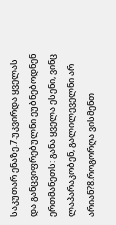საკუთარ ენაზე.7.უკვირდა ყველას და განცვიფრებულნი ეუბნებოდნენ ერთმანეთს: განა ყველა ესენი, ვინც ლაპარაკობენ, გალილეველნი არ არიან?8.როგორღა ვისმენთ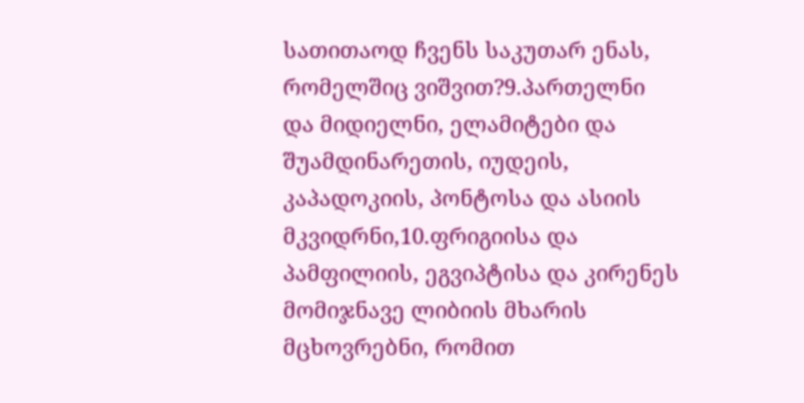სათითაოდ ჩვენს საკუთარ ენას, რომელშიც ვიშვით?9.პართელნი და მიდიელნი, ელამიტები და შუამდინარეთის, იუდეის, კაპადოკიის, პონტოსა და ასიის მკვიდრნი,10.ფრიგიისა და პამფილიის, ეგვიპტისა და კირენეს მომიჯნავე ლიბიის მხარის მცხოვრებნი, რომით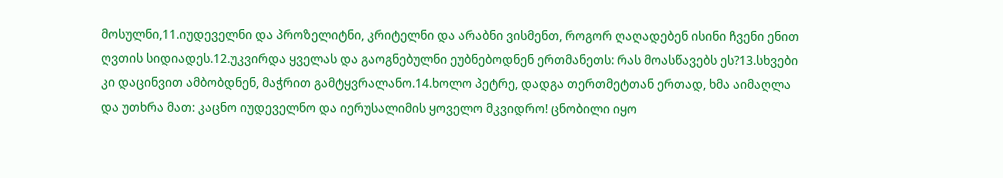მოსულნი,11.იუდეველნი და პროზელიტნი, კრიტელნი და არაბნი ვისმენთ, როგორ ღაღადებენ ისინი ჩვენი ენით ღვთის სიდიადეს.12.უკვირდა ყველას და გაოგნებულნი ეუბნებოდნენ ერთმანეთს: რას მოასწავებს ეს?13.სხვები კი დაცინვით ამბობდნენ, მაჭრით გამტყვრალანო.14.ხოლო პეტრე, დადგა თერთმეტთან ერთად, ხმა აიმაღლა და უთხრა მათ: კაცნო იუდეველნო და იერუსალიმის ყოველო მკვიდრო! ცნობილი იყო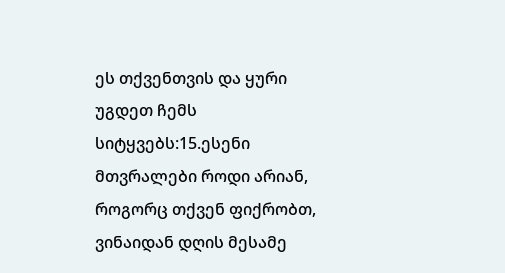ეს თქვენთვის და ყური უგდეთ ჩემს სიტყვებს:15.ესენი მთვრალები როდი არიან, როგორც თქვენ ფიქრობთ, ვინაიდან დღის მესამე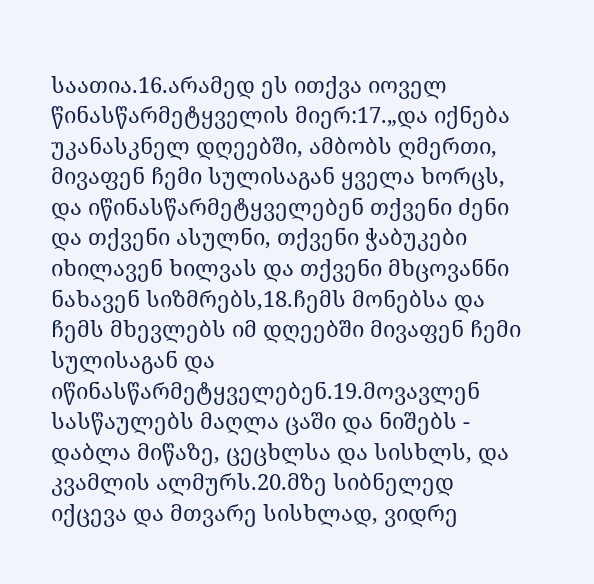საათია.16.არამედ ეს ითქვა იოველ წინასწარმეტყველის მიერ:17.„და იქნება უკანასკნელ დღეებში, ამბობს ღმერთი, მივაფენ ჩემი სულისაგან ყველა ხორცს, და იწინასწარმეტყველებენ თქვენი ძენი და თქვენი ასულნი, თქვენი ჭაბუკები იხილავენ ხილვას და თქვენი მხცოვანნი ნახავენ სიზმრებს,18.ჩემს მონებსა და ჩემს მხევლებს იმ დღეებში მივაფენ ჩემი სულისაგან და იწინასწარმეტყველებენ.19.მოვავლენ სასწაულებს მაღლა ცაში და ნიშებს - დაბლა მიწაზე, ცეცხლსა და სისხლს, და კვამლის ალმურს.20.მზე სიბნელედ იქცევა და მთვარე სისხლად, ვიდრე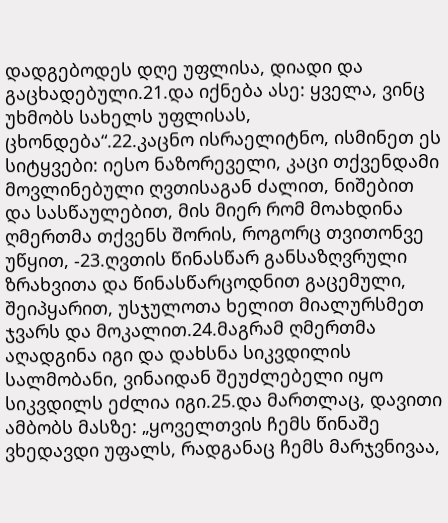დადგებოდეს დღე უფლისა, დიადი და გაცხადებული.21.და იქნება ასე: ყველა, ვინც უხმობს სახელს უფლისას, ცხონდება“.22.კაცნო ისრაელიტნო, ისმინეთ ეს სიტყვები: იესო ნაზორეველი, კაცი თქვენდამი მოვლინებული ღვთისაგან ძალით, ნიშებით და სასწაულებით, მის მიერ რომ მოახდინა ღმერთმა თქვენს შორის, როგორც თვითონვე უწყით, -23.ღვთის წინასწარ განსაზღვრული ზრახვითა და წინასწარცოდნით გაცემული, შეიპყარით, უსჯულოთა ხელით მიალურსმეთ ჯვარს და მოკალით.24.მაგრამ ღმერთმა აღადგინა იგი და დახსნა სიკვდილის სალმობანი, ვინაიდან შეუძლებელი იყო სიკვდილს ეძლია იგი.25.და მართლაც, დავითი ამბობს მასზე: „ყოველთვის ჩემს წინაშე ვხედავდი უფალს, რადგანაც ჩემს მარჯვნივაა,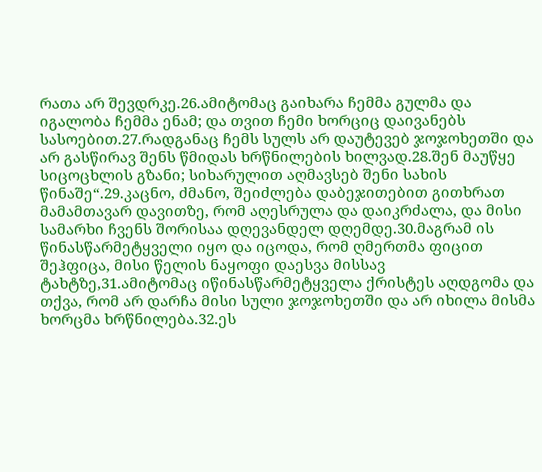რათა არ შევდრკე.26.ამიტომაც გაიხარა ჩემმა გულმა და იგალობა ჩემმა ენამ; და თვით ჩემი ხორციც დაივანებს სასოებით.27.რადგანაც ჩემს სულს არ დაუტევებ ჯოჯოხეთში და არ გასწირავ შენს წმიდას ხრწნილების ხილვად.28.შენ მაუწყე სიცოცხლის გზანი; სიხარულით აღმავსებ შენი სახის წინაშე“.29.კაცნო, ძმანო, შეიძლება დაბეჯითებით გითხრათ მამამთავარ დავითზე, რომ აღესრულა და დაიკრძალა, და მისი სამარხი ჩვენს შორისაა დღევანდელ დღემდე.30.მაგრამ ის წინასწარმეტყველი იყო და იცოდა, რომ ღმერთმა ფიცით შეჰფიცა, მისი წელის ნაყოფი დაესვა მისსავ ტახტზე,31.ამიტომაც იწინასწარმეტყველა ქრისტეს აღდგომა და თქვა, რომ არ დარჩა მისი სული ჯოჯოხეთში და არ იხილა მისმა ხორცმა ხრწნილება.32.ეს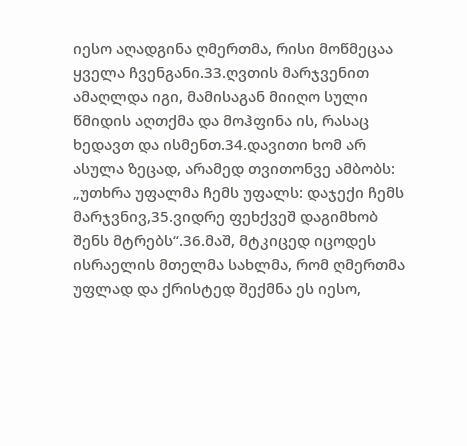იესო აღადგინა ღმერთმა, რისი მოწმეცაა ყველა ჩვენგანი.33.ღვთის მარჯვენით ამაღლდა იგი, მამისაგან მიიღო სული წმიდის აღთქმა და მოჰფინა ის, რასაც ხედავთ და ისმენთ.34.დავითი ხომ არ ასულა ზეცად, არამედ თვითონვე ამბობს: „უთხრა უფალმა ჩემს უფალს: დაჯექი ჩემს მარჯვნივ,35.ვიდრე ფეხქვეშ დაგიმხობ შენს მტრებს“.36.მაშ, მტკიცედ იცოდეს ისრაელის მთელმა სახლმა, რომ ღმერთმა უფლად და ქრისტედ შექმნა ეს იესო,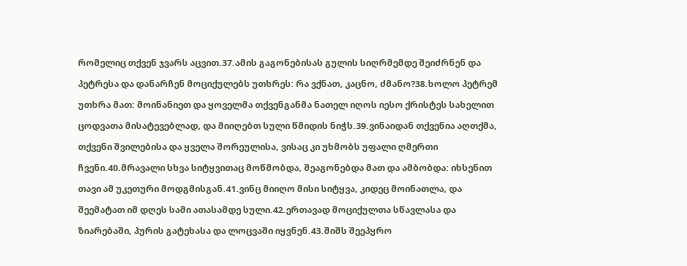რომელიც თქვენ ჯვარს აცვით.37.ამის გაგონებისას გულის სიღრმემდე შეიძრნენ და პეტრესა და დანარჩენ მოციქულებს უთხრეს: რა ვქნათ, კაცნო, ძმანო?38.ხოლო პეტრემ უთხრა მათ: მოინანიეთ და ყოველმა თქვენგანმა ნათელ იღოს იესო ქრისტეს სახელით ცოდვათა მისატევებლად, და მიიღებთ სული წმიდის ნიჭს.39.ვინაიდან თქვენია აღთქმა, თქვენი შვილებისა და ყველა შორეულისა, ვისაც კი უხმობს უფალი ღმერთი ჩვენი.40.მრავალი სხვა სიტყვითაც მოწმობდა, შეაგონებდა მათ და ამბობდა: იხსენით თავი ამ უკეთური მოდგმისგან.41.ვინც მიიღო მისი სიტყვა, კიდეც მოინათლა, და შეემატათ იმ დღეს სამი ათასამდე სული.42.ერთავად მოციქულთა სწავლასა და ზიარებაში, პურის გატეხასა და ლოცვაში იყვნენ.43.შიშს შეეპყრო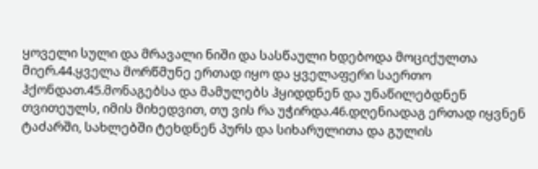ყოველი სული და მრავალი ნიში და სასწაული ხდებოდა მოციქულთა მიერ.44.ყველა მორწმუნე ერთად იყო და ყველაფერი საერთო ჰქონდათ.45.მონაგებსა და მამულებს ჰყიდდნენ და უნაწილებდნენ თვითეულს, იმის მიხედვით, თუ ვის რა უჭირდა.46.დღენიადაგ ერთად იყვნენ ტაძარში, სახლებში ტეხდნენ პურს და სიხარულითა და გულის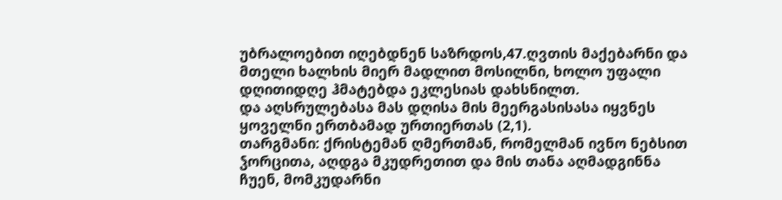უბრალოებით იღებდნენ საზრდოს,47.ღვთის მაქებარნი და მთელი ხალხის მიერ მადლით მოსილნი, ხოლო უფალი დღითიდღე ჰმატებდა ეკლესიას დახსნილთ.
და აღსრულებასა მას დღისა მის მეერგასისასა იყვნეს ყოველნი ერთბამად ურთიერთას (2,1).
თარგმანი: ქრისტემან ღმერთმან, რომელმან ივნო ნებსით ჴორცითა, აღდგა მკუდრეთით და მის თანა აღმადგინნა ჩუენ, მომკუდარნი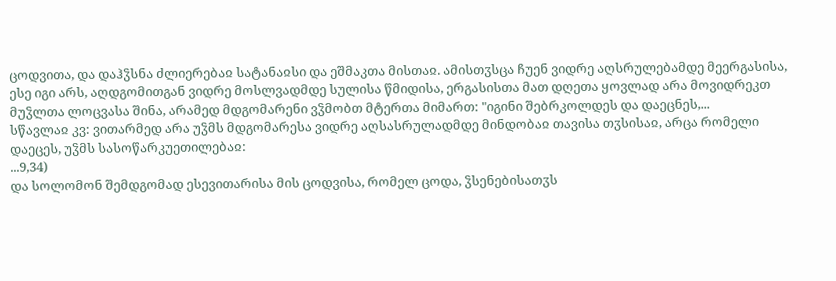ცოდვითა, და დაჰჴსნა ძლიერებაჲ სატანაჲსი და ეშმაკთა მისთაჲ. ამისთჳსცა ჩუენ ვიდრე აღსრულებამდე მეერგასისა, ესე იგი არს, აღდგომითგან ვიდრე მოსლვადმდე სულისა წმიდისა, ერგასისთა მათ დღეთა ყოვლად არა მოვიდრეკთ მუჴლთა ლოცვასა შინა, არამედ მდგომარენი ვჴმობთ მტერთა მიმართ: "იგინი შებრკოლდეს და დაეცნეს,...
სწავლაჲ კვ: ვითარმედ არა უჴმს მდგომარესა ვიდრე აღსასრულადმდე მინდობაჲ თავისა თჳსისაჲ, არცა რომელი დაეცეს, უჴმს სასოწარკუეთილებაჲ:
...9,34)
და სოლომონ შემდგომად ესევითარისა მის ცოდვისა, რომელ ცოდა, ჴსენებისათჳს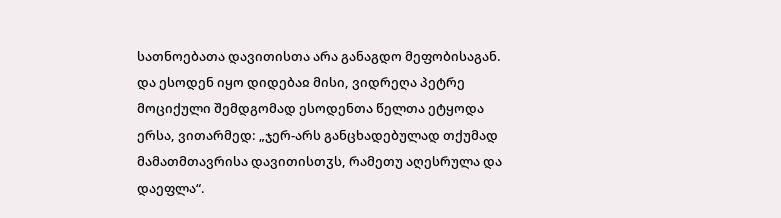სათნოებათა დავითისთა არა განაგდო მეფობისაგან. და ესოდენ იყო დიდებაჲ მისი, ვიდრეღა პეტრე მოციქული შემდგომად ესოდენთა წელთა ეტყოდა ერსა, ვითარმედ: „ჯერ-არს განცხადებულად თქუმად მამათმთავრისა დავითისთჳს, რამეთუ აღესრულა და დაეფლა“.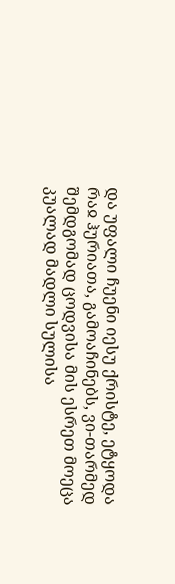და უფალი ჩუენი იესუ ქრისტე, ეტყოდა რაჲ ჰურიათა, გამოაჩინებს, ვი-თარმედ შემდგომად ცოდვისა მის ესრეთ მოეცა კუალად მადლი სულისა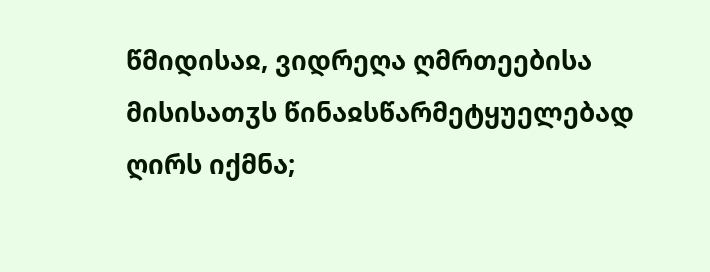წმიდისაჲ, ვიდრეღა ღმრთეებისა მისისათჳს წინაჲსწარმეტყუელებად ღირს იქმნა;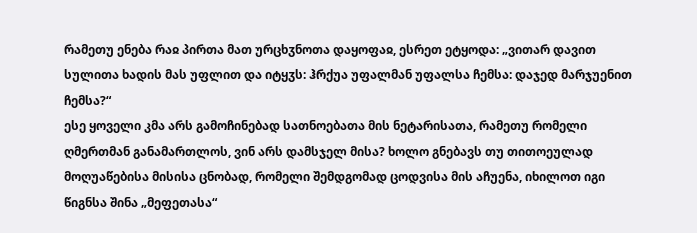რამეთუ ენება რაჲ პირთა მათ ურცხჳნოთა დაყოფაჲ, ესრეთ ეტყოდა: „ვითარ დავით სულითა ხადის მას უფლით და იტყჳს: ჰრქუა უფალმან უფალსა ჩემსა: დაჯედ მარჯუენით ჩემსა?“
ესე ყოველი კმა არს გამოჩინებად სათნოებათა მის ნეტარისათა, რამეთუ რომელი ღმერთმან განამართლოს, ვინ არს დამსჯელ მისა? ხოლო გნებავს თუ თითოეულად მოღუაწებისა მისისა ცნობად, რომელი შემდგომად ცოდვისა მის აჩუენა, იხილოთ იგი წიგნსა შინა „მეფეთასა“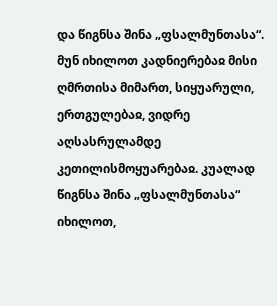და წიგნსა შინა „ფსალმუნთასა“. მუნ იხილოთ კადნიერებაჲ მისი ღმრთისა მიმართ, სიყუარული, ერთგულებაჲ, ვიდრე აღსასრულამდე კეთილისმოყუარებაჲ. კუალად წიგნსა შინა „ფსალმუნთასა“ იხილოთ,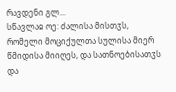რავდენი გლ...
სწავლაჲ ოე: ძალისა მისთჳს, რომელი მოციქულთა სულისა მიერ წმიდისა მიიღეს, და სათნოებისათჳს და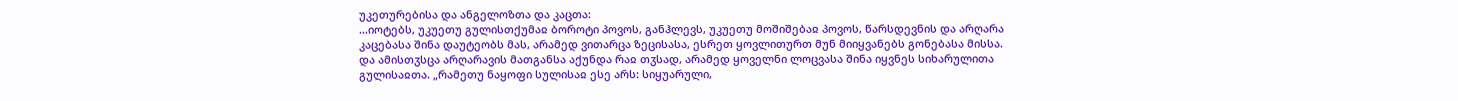უკეთურებისა და ანგელოზთა და კაცთა:
...იოტებს, უკუეთუ გულისთქუმაჲ ბოროტი პოვოს, განჰლევს, უკუეთუ მოშიშებაჲ პოვოს, წარსდევნის და არღარა კაცებასა შინა დაუტეობს მას, არამედ ვითარცა ზეცისასა, ესრეთ ყოვლითურთ მუნ მიიყვანებს გონებასა მისსა. და ამისთჳსცა არღარავის მათგანსა აქუნდა რაჲ თჳსად, არამედ ყოველნი ლოცვასა შინა იყვნეს სიხარულითა გულისაჲთა. „რამეთუ ნაყოფი სულისაჲ ესე არს: სიყუარული,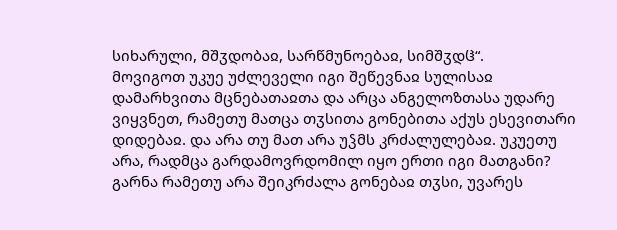სიხარული, მშჳდობაჲ, სარწმუნოებაჲ, სიმშჳდჱ“.
მოვიგოთ უკუე უძლეველი იგი შეწევნაჲ სულისაჲ დამარხვითა მცნებათაჲთა და არცა ანგელოზთასა უდარე ვიყვნეთ, რამეთუ მათცა თჳსითა გონებითა აქუს ესევითარი დიდებაჲ. და არა თუ მათ არა უჴმს კრძალულებაჲ. უკუეთუ არა, რადმცა გარდამოვრდომილ იყო ერთი იგი მათგანი? გარნა რამეთუ არა შეიკრძალა გონებაჲ თჳსი, უვარეს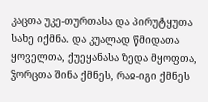კაცთა უკე-თურთასა და პირუტყუთა სახე იქმნა. და კუალად წმიდათა ყოველთა, ქუეყანასა ზედა მყოფთა, ჴორცთა შინა ქმნეს, რაჲ-იგი ქმნეს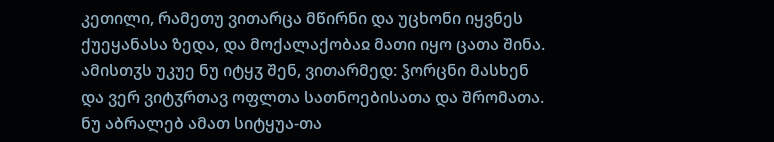კეთილი, რამეთუ ვითარცა მწირნი და უცხონი იყვნეს ქუეყანასა ზედა, და მოქალაქობაჲ მათი იყო ცათა შინა.
ამისთჳს უკუე ნუ იტყჳ შენ, ვითარმედ: ჴორცნი მასხენ და ვერ ვიტჳრთავ ოფლთა სათნოებისათა და შრომათა. ნუ აბრალებ ამათ სიტყუა-თა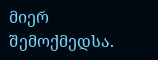მიერ შემოქმედსა.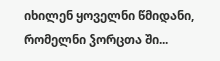იხილენ ყოველნი წმიდანი, რომელნი ჴორცთა ში...